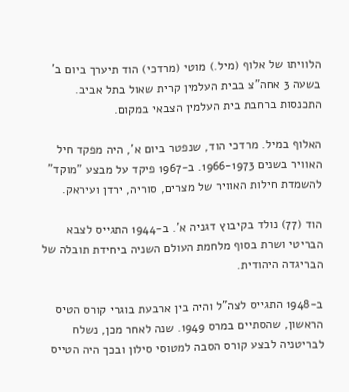הלוויתו של אלוף (מיל.) מוטי (מרדכי) הוד תיערך ביום ב' בשעה 3 אחה"צ בבית העלמין קרית שאול בתל אביב. התכנסות ברחבת בית העלמין הצבאי במקום.

האלוף במיל. מרדכי הוד, שנפטר ביום א', היה מפקד חיל האוויר בשנים 1966-1973. ב-1967 פיקד על מבצע "מוקד" להשמדת חילות האוויר של מצרים, סוריה, ירדן ועיראק.

הוד (77) נולד בקיבוץ דגניה א'. ב-1944 התגייס לצבא הבריטי ושרת בסוף מלחמת העולם השניה ביחידת תובלה של הבריגדה היהודית.

ב-1948 התגייס לצה"ל והיה בין ארבעת בוגרי קורס הטיס הראשון, שהסתיים במרס 1949. שנה לאחר מכן, נשלח לבריטניה לבצע קורס הסבה למטוסי סילון ובכך היה הטייס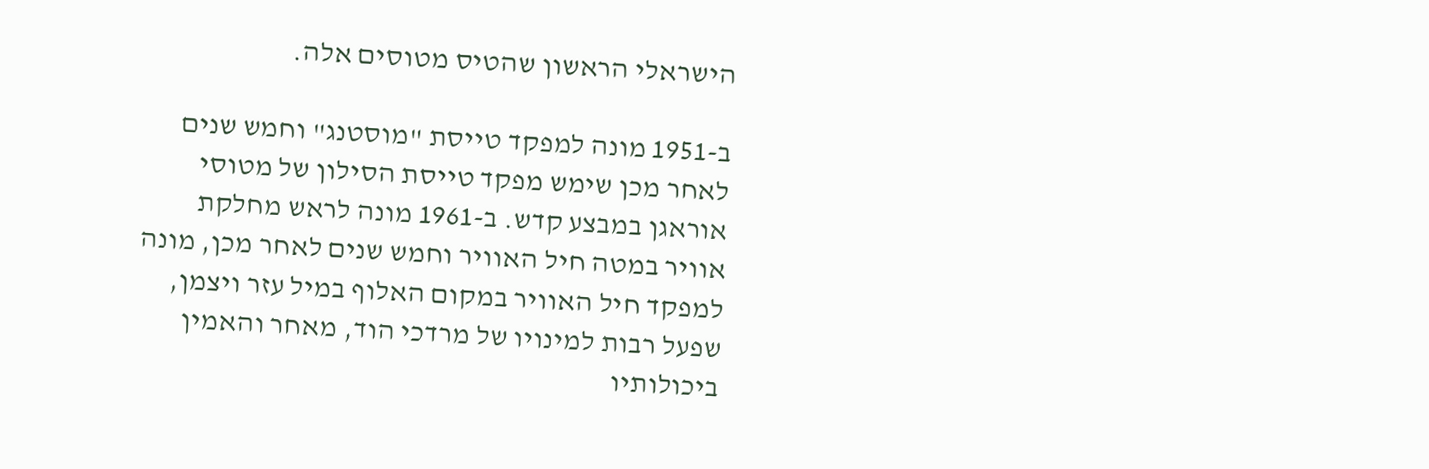הישראלי הראשון שהטיס מטוסים אלה.

ב-1951 מונה למפקד טייסת "מוסטנג" וחמש שנים לאחר מכן שימש מפקד טייסת הסילון של מטוסי אוראגן במבצע קדש. ב-1961 מונה לראש מחלקת אוויר במטה חיל האוויר וחמש שנים לאחר מכן, מונה למפקד חיל האוויר במקום האלוף במיל עזר ויצמן, שפעל רבות למינויו של מרדכי הוד, מאחר והאמין ביכולותיו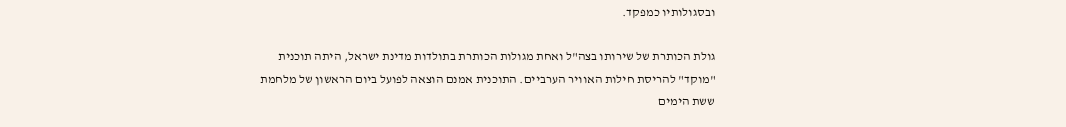ובסגולותיו כמפקד.

גולת הכותרת של שירותו בצה"ל ואחת מגולות הכותרת בתולדות מדינת ישראל, היתה תוכנית "מוקד" להריסת חילות האוויר הערביים. התוכנית אמנם הוצאה לפועל ביום הראשון של מלחמת ששת הימים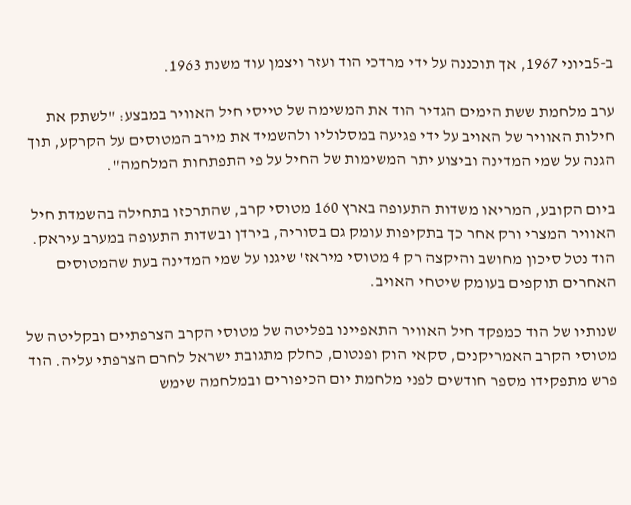ב-5ביוני 1967, אך תוכננה על ידי מרדכי הוד ועזר ויצמן עוד משנת 1963.

ערב מלחמת ששת הימים הגדיר הוד את המשימה של טייסי חיל האוויר במבצע: "לשתק את חילות האוויר של האויב על ידי פגיעה במסלוליו ולהשמיד את מירב המטוסים על הקרקע, תוך הגנה על שמי המדינה וביצוע יתר המשימות של החיל על פי התפתחות המלחמה".

ביום הקובע, המריאו משדות התעופה בארץ 160 מטוסי קרב, שהתרכזו בתחילה בהשמדת חיל האוויר המצרי ורק אחר כך בתקיפות עומק גם בסוריה, בירדן ובשדות התעופה במערב עיראק. הוד נטל סיכון מחושב והיקצה רק 4 מטוסי מיראז' שיגנו על שמי המדינה בעת שהמטוסים האחרים תוקפים בעומק שיטחי האויב.

שנותיו של הוד כמפקד חיל האוויר התאפיינו בפליטה של מטוסי הקרב הצרפתיים ובקליטה של מטוסי הקרב האמריקנים, סקאי הוק ופנטום, כחלק מתגובת ישראל לחרם הצרפתי עליה. הוד פרש מתפקידו מספר חודשים לפני מלחמת יום הכיפורים ובמלחמה שימש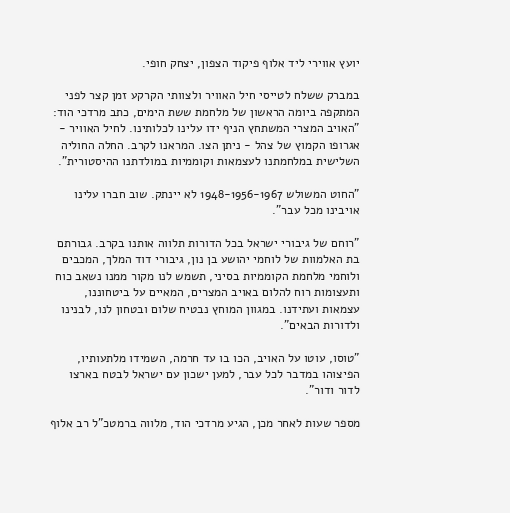יועץ אווירי ליד אלוף פיקוד הצפון, יצחק חופי.

במברק ששלח לטייסי חיל האוויר ולצוותי הקרקע זמן קצר לפני המתקפה ביומה הראשון של מלחמת ששת הימים, כתב מרדכי הוד: "האויב המצרי המשתחץ הניף ידו עלינו לכלותינו. לחיל האוויר - אגרופו הקמוץ של צהל - ניתן הצו. המראנו לקרב. החלה החוליה השלישית במלחמתנו לעצמאות וקוממיות במולדתנו ההיסטורית".

"החוט המשולש 1948-1956-1967 לא יינתק. שוב חברו עלינו אויבינו מכל עבר".

"רוחם של גיבורי ישראל בכל הדורות תלווה אותנו בקרב. גבורתם בת האלמוות של לוחמי יהושע בן נון, גיבורי דוד המלך, המכבים ולוחמי מלחמת הקוממיות בסיני, תשמש לנו מקור ממנו נשאב כוח ותעצומות רוח להלום באויב המצרים, המאיים על ביטחוננו, עצמאות ועתידנו. במגוון המוחץ נבטיח שלום ובטחון לנו, לבנינו ולדורות הבאים".

"טוסו, עוטו על האויב, הכו בו עד חרמה, השמידו מלתעותיו, הפיצוהו במדבר לכל עבר, למען ישכון עם ישראל לבטח בארצו לדור ודור".

מספר שעות לאחר מכן, הגיע מרדכי הוד, מלווה ברמטכ"ל רב אלוף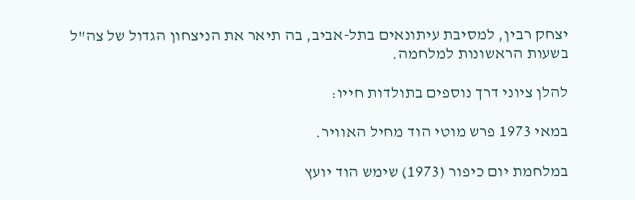יצחק רבין, למסיבת עיתונאים בתל-אביב, בה תיאר את הניצחון הגדול של צה"ל בשעות הראשונות למלחמה.

להלן ציוני דרך נוספים בתולדות חייו:

במאי 1973 פרש מוטי הוד מחיל האוויר.

במלחמת יום כיפור (1973) שימש הוד יועץ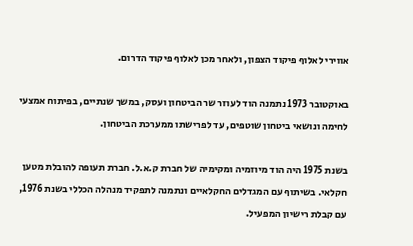אווירי לאלוף פיקוד הצפון, ולאחר מכן לאלוף פיקוד הדרום.

באוקטובר 1973 נתמנה הוד לעוזר שר הביטחון ועסק, במשך שנתיים, בפיתוח אמצעי לחימה ונושאי ביטחון שוטפים, עד לפרישתו ממערכת הביטחון.

בשנת 1975 היה הוד מיוזמיה ומקימיה של חברת ק.א.ל. חברת תעופה להובלת מטען חקלאי. בשיתוף עם המגדלים החקלאיים ונתמנה לתפקיד מנהלה הכללי בשנת 1976, עם קבלת רישיון המפעיל.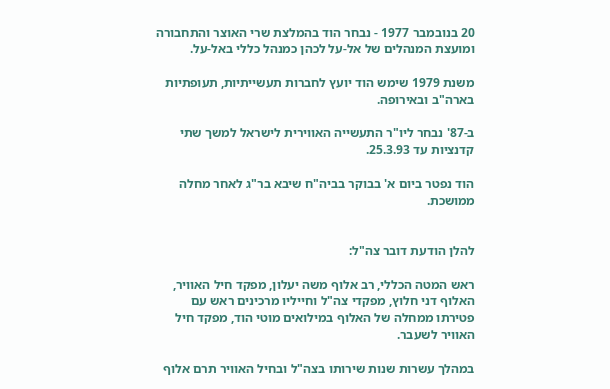20 בנובמבר 1977 - נבחר הוד בהמלצת שרי האוצר והתחבורה ומועצת המנהלים של אל-על לכהן כמנהל כללי באל-על.

משנת 1979 שימש הוד יועץ לחברות תעשייתיות, תעופתיות בארה"ב ובאירופה.

ב-87' נבחר ליו"ר התעשייה האווירית לישראל למשך שתי קדנציות עד 25.3.93.

הוד נפטר ביום א' בבוקר בביה"ח שיבא בר"ג לאחר מחלה ממושכת.


להלן הודעת דובר צה"ל:

ראש המטה הכללי, רב אלוף משה יעלון, מפקד חיל האוויר, האלוף דני חלוץ, מפקדי צה"ל וחייליו מרכינים ראש עם פטירתו ממחלה של האלוף במילואים מוטי הוד, מפקד חיל האוויר לשעבר.

במהלך עשרות שנות שירותו בצה"ל ובחיל האוויר תרם אלוף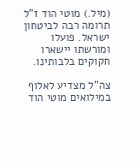(מיל.) מוטי הוד ז"ל תרומה רבה לביטחון ישראל. פועלו ומורשתו יישארו חקוקים בלבותינו.

צה"ל מצדיע לאלוף במילואים מוטי הוד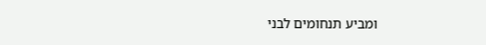ומביע תנחומים לבני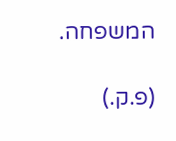המשפחה.

(פ.ק.)